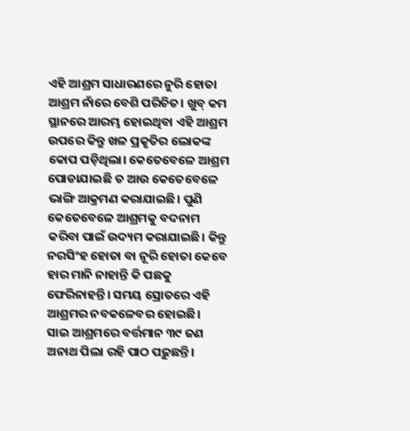ଏହି ଆଶ୍ରମ ସାଧାରଣରେ ନୁରି ହୋତା ଆଶ୍ରମ ନାଁରେ ବେଶି ପରିଚିତ। ଖୁବ୍ କମ ସ୍ଥାନରେ ଆରମ୍ଭ ହୋଇଥିବା ଏହି ଆଶ୍ରମ ଉପରେ କିନ୍ତୁ ଖଳ ପ୍ରକୃତିର ଲୋକଙ୍କ କୋପ ପଡ଼ିଥିଲା। କେତେବେଳେ ଆଶ୍ରମ ପୋଡାଯାଇଛି ତ ଆଉ କେତେବେଳେ ଭାଙ୍ଗି ଆକ୍ରମଣ କରାଯାଇଛି। ପୁଣି କେତେବେଳେ ଆଶ୍ରମକୁ ବଦନାମ କରିବା ପାଇଁ ଉଦ୍ୟମ କରାଯାଇଛି। କିନ୍ତୁ ନରସିଂହ ହୋତା ବା ନୂରି ହୋତା କେବେ ହାର ମାନି ନାହାନ୍ତି କି ପଛକୁ ଫେରିନାହନ୍ତି। ସମୟ ସ୍ରୋତରେ ଏହି ଆଶ୍ରମର ନବକଳେବର ହୋଇଛି।
ସାଇ ଆଶ୍ରମରେ ବର୍ତ୍ତମାନ ୩୯ ଜଣ ଅନାଥ ପିଲା ରହି ପାଠ ପଢ଼ୁଛନ୍ତି।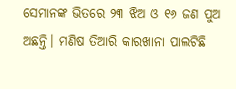ସେମାନଙ୍କ ଭିତରେ ୨୩ ଝିଅ ଓ ୧୬ ଜଣ ପୁଅ ଅଛନ୍ତି। ମଣିଷ ତିଆରି କାରଖାନା ପାଲଟିଛି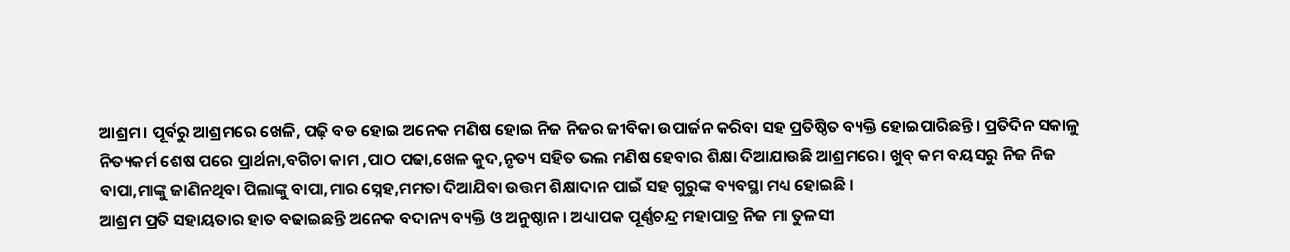ଆଶ୍ରମ। ପୂର୍ବରୁ ଆଶ୍ରମରେ ଖେଳି, ପଢ଼ି ବଡ ହୋଇ ଅନେକ ମଣିଷ ହୋଇ ନିଜ ନିଜର ଜୀବିକା ଉପାର୍ଜନ କରିବା ସହ ପ୍ରତିଷ୍ଠିତ ବ୍ୟକ୍ତି ହୋଇପାରିଛନ୍ତି। ପ୍ରତିଦିନ ସକାଳୁ ନିତ୍ୟକର୍ମ ଶେଷ ପରେ ପ୍ରାର୍ଥନା,ବଗିଚା କାମ ,ପାଠ ପଢା,ଖେଳ କୁଦ,ନୃତ୍ୟ ସହିତ ଭଲ ମଣିଷ ହେବାର ଶିକ୍ଷା ଦିଆଯାଉଛି ଆଶ୍ରମରେ। ଖୁବ୍ କମ ବୟସରୁ ନିଜ ନିଜ ବାପା,ମାଙ୍କୁ ଜାଣିନଥିବା ପିଲାଙ୍କୁ ବାପା,ମାର ସ୍ନେହ,ମମତା ଦିଆଯିବା ଉତ୍ତମ ଶିକ୍ଷାଦାନ ପାଇଁ ସହ ଗୁରୁଙ୍କ ବ୍ୟବସ୍ଥା ମଧ୍ୟ ହୋଇଛି ।
ଆଶ୍ରମ ପ୍ରତି ସହାୟତାର ହାତ ବଢାଇଛନ୍ତି ଅନେକ ବଦାନ୍ୟ ବ୍ୟକ୍ତି ଓ ଅନୁଷ୍ଠାନ । ଅଧ୍ୟାପକ ପୂର୍ଣ୍ଣଚନ୍ଦ୍ର ମହାପାତ୍ର ନିଜ ମା ତୁଳସୀ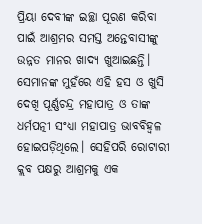ପ୍ରିୟା ଦେବୀଙ୍କ ଇଚ୍ଛା ପୂରଣ କରିବା ପାଇଁ ଆଶ୍ରମର ସମସ୍ତ ଅନ୍ତେବାସୀଙ୍କୁ ଉନ୍ନତ ମାନର ଖାଦ୍ୟ ଖୁଆଇଛନ୍ତି। ସେମାନଙ୍କ ମୁହଁରେ ଏହି ହସ ଓ ଖୁସି ଦେଖି ପୂର୍ଣ୍ଣଚନ୍ଦ୍ର ମହାପାତ୍ର ଓ ତାଙ୍କ ଧର୍ମପତ୍ନୀ ସଂଧ୍ୟା ମହାପାତ୍ର ଭାବବିହ୍ବଳ ହୋଇପଡ଼ିଥିଲେ। ସେହିପରି ରୋଟାରୀ କ୍ଲବ ପକ୍ଷରୁ ଆଶ୍ରମକୁ ଏକ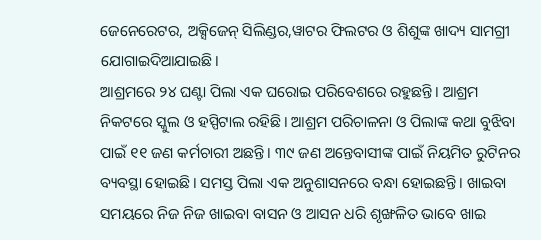ଜେନେରେଟର, ଅକ୍ସିଜେନ୍ ସିଲିଣ୍ଡର,ୱାଟର ଫିଲଟର ଓ ଶିଶୁଙ୍କ ଖାଦ୍ୟ ସାମଗ୍ରୀ ଯୋଗାଇଦିଆଯାଇଛି।
ଆଶ୍ରମରେ ୨୪ ଘଣ୍ଟା ପିଲା ଏକ ଘରୋଇ ପରିବେଶରେ ରହୁଛନ୍ତି। ଆଶ୍ରମ ନିକଟରେ ସ୍କୁଲ ଓ ହସ୍ପିଟାଲ ରହିଛି। ଆଶ୍ରମ ପରିଚାଳନା ଓ ପିଲାଙ୍କ କଥା ବୁଝିବା ପାଇଁ ୧୧ ଜଣ କର୍ମଚାରୀ ଅଛନ୍ତି। ୩୯ ଜଣ ଅନ୍ତେବାସୀଙ୍କ ପାଇଁ ନିୟମିତ ରୁଟିନର ବ୍ୟବସ୍ଥା ହୋଇଛି। ସମସ୍ତ ପିଲା ଏକ ଅନୁଶାସନରେ ବନ୍ଧା ହୋଇଛନ୍ତି। ଖାଇବା ସମୟରେ ନିଜ ନିଜ ଖାଇବା ବାସନ ଓ ଆସନ ଧରି ଶୃଙ୍ଖଳିତ ଭାବେ ଖାଇ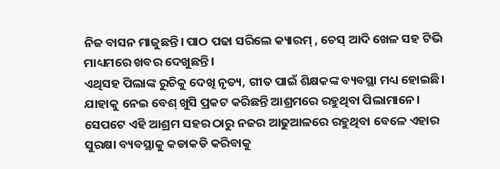ନିଜ ବାସନ ମାଜୁଛନ୍ତି। ପାଠ ପଢା ସରିଲେ କ୍ୟାରମ୍ , ଚେସ୍ ଆଦି ଖେଳ ସହ ଟିଭି ମାଧ୍ୟମରେ ଖବର ଦେଖୁଛନ୍ତି।
ଏଥିସହ ପିଲାଙ୍କ ରୁଚିକୁ ଦେଖି ନୃତ୍ୟ, ଗୀତ ପାଇଁ ଶିକ୍ଷକଙ୍କ ବ୍ୟବସ୍ଥା ମଧ୍ୟ ହୋଇଛି। ଯାହାକୁ ନେଇ ବେଶ୍ ଖୁସି ପ୍ରକଟ କରିଛନ୍ତି ଆଶ୍ରମରେ ରହୁଥିବା ପିଲାମାନେ। ସେପଟେ ଏହି ଆଶ୍ରମ ସହର ଠାରୁ ନଜର ଆଢୁଆଳରେ ରହୁଥିବା ବେଳେ ଏହାର ସୁରକ୍ଷା ବ୍ୟବସ୍ଥାକୁ କଡାକଡି କରିବାକୁ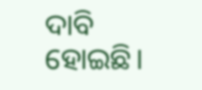ଦାବି ହୋଇଛି।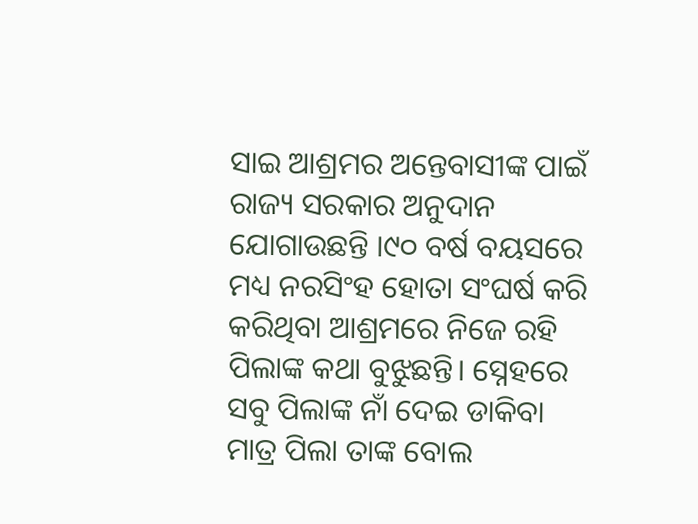ସାଇ ଆଶ୍ରମର ଅନ୍ତେବାସୀଙ୍କ ପାଇଁ ରାଜ୍ୟ ସରକାର ଅନୁଦାନ ଯୋଗାଉଛନ୍ତି ।୯୦ ବର୍ଷ ବୟସରେ ମଧ୍ୟ ନରସିଂହ ହୋତା ସଂଘର୍ଷ କରି କରିଥିବା ଆଶ୍ରମରେ ନିଜେ ରହି ପିଲାଙ୍କ କଥା ବୁଝୁଛନ୍ତି। ସ୍ନେହରେ ସବୁ ପିଲାଙ୍କ ନାଁ ଦେଇ ଡାକିବା ମାତ୍ର ପିଲା ତାଙ୍କ ବୋଲ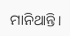ମାନିଥାନ୍ତି।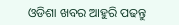ଓଡିଶା ଖବର ଆହୁରି ପଢନ୍ତୁ